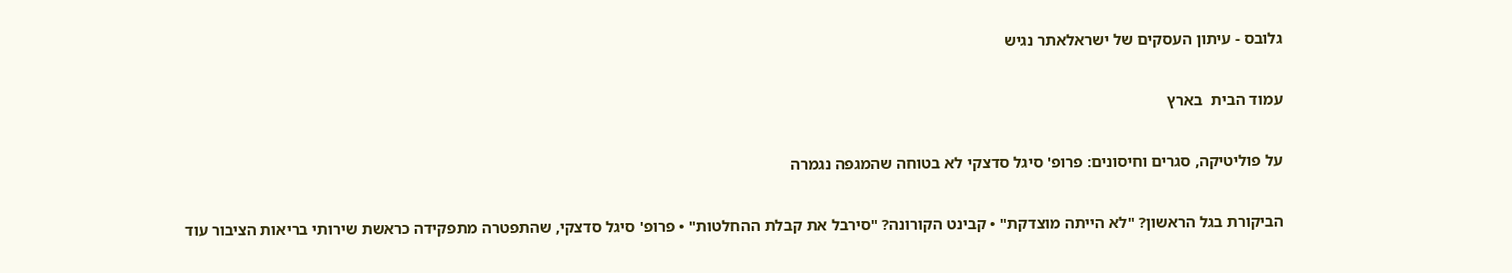גלובס - עיתון העסקים של ישראלאתר נגיש

עמוד הבית  בארץ

על פוליטיקה, סגרים וחיסונים: פרופ' סיגל סדצקי לא בטוחה שהמגפה נגמרה

הביקורת בגל הראשון? "לא הייתה מוצדקת" • קבינט הקורונה? "סירבל את קבלת ההחלטות" • פרופ' סיגל סדצקי, שהתפטרה מתפקידה כראשת שירותי בריאות הציבור עוד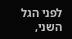לפני הגל השני,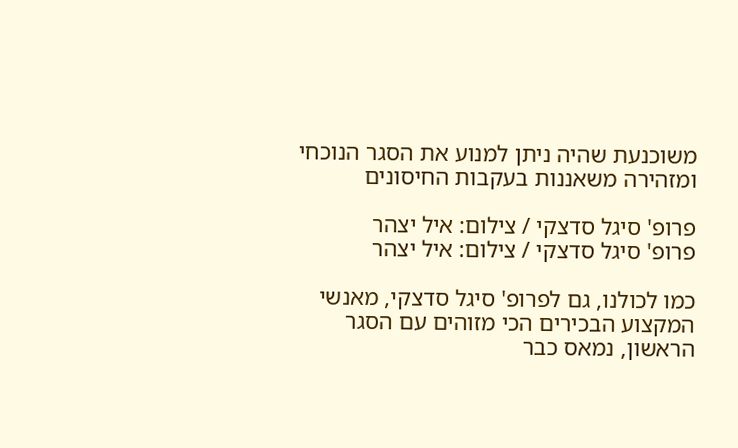משוכנעת שהיה ניתן למנוע את הסגר הנוכחי ומזהירה משאננות בעקבות החיסונים

פרופ' סיגל סדצקי / צילום: איל יצהר
פרופ' סיגל סדצקי / צילום: איל יצהר

כמו לכולנו, גם לפרופ' סיגל סדצקי, מאנשי המקצוע הבכירים הכי מזוהים עם הסגר הראשון, נמאס כבר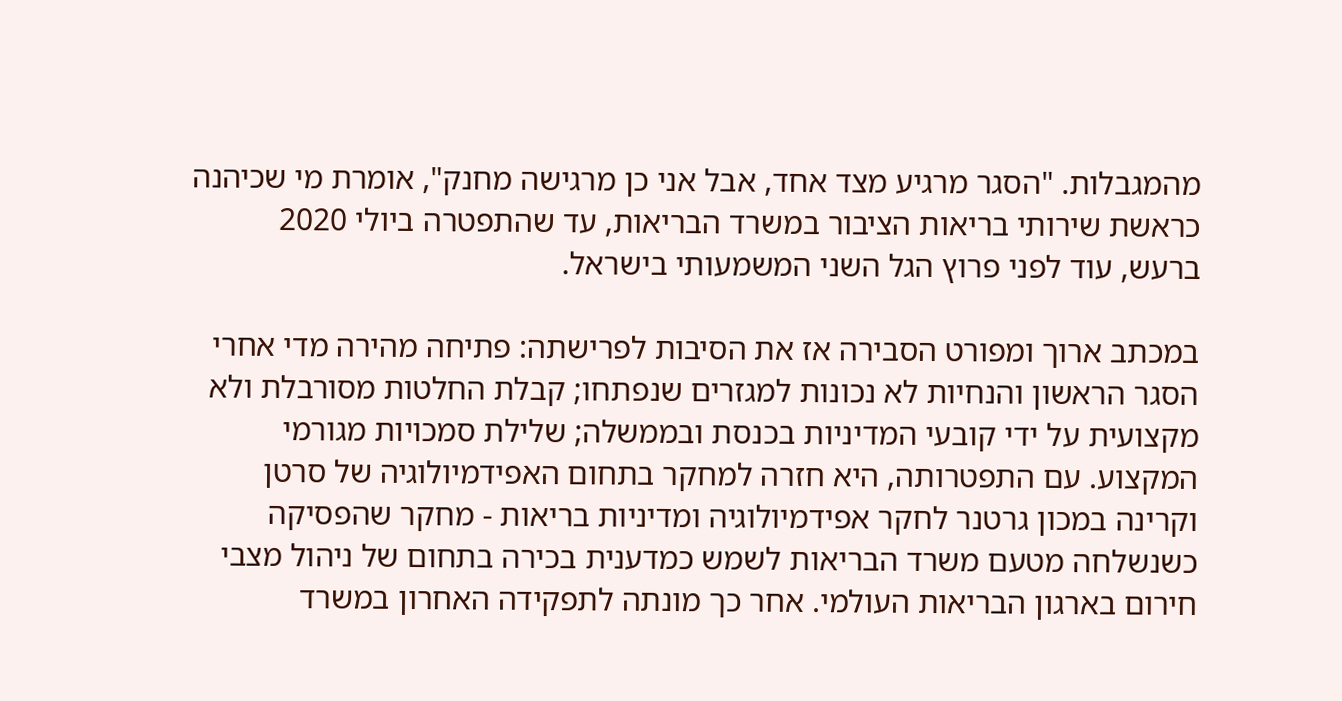מהמגבלות. "הסגר מרגיע מצד אחד, אבל אני כן מרגישה מחנק", אומרת מי שכיהנה כראשת שירותי בריאות הציבור במשרד הבריאות, עד שהתפטרה ביולי 2020 ברעש, עוד לפני פרוץ הגל השני המשמעותי בישראל.

במכתב ארוך ומפורט הסבירה אז את הסיבות לפרישתה: פתיחה מהירה מדי אחרי הסגר הראשון והנחיות לא נכונות למגזרים שנפתחו; קבלת החלטות מסורבלת ולא מקצועית על ידי קובעי המדיניות בכנסת ובממשלה; שלילת סמכויות מגורמי המקצוע. עם התפטרותה, היא חזרה למחקר בתחום האפידמיולוגיה של סרטן וקרינה במכון גרטנר לחקר אפידמיולוגיה ומדיניות בריאות - מחקר שהפסיקה כשנשלחה מטעם משרד הבריאות לשמש כמדענית בכירה בתחום של ניהול מצבי חירום בארגון הבריאות העולמי. אחר כך מונתה לתפקידה האחרון במשרד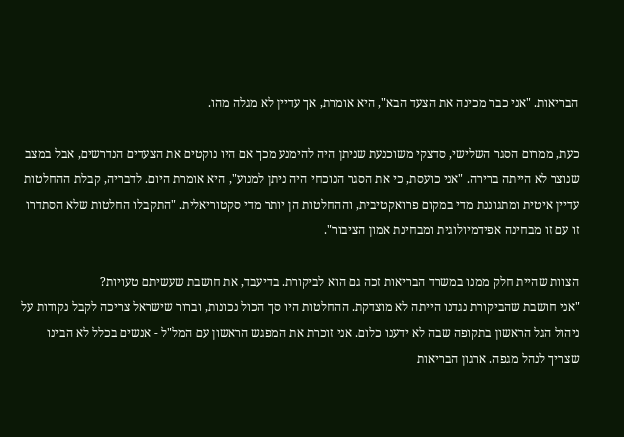הבריאות. "אני כבר מכינה את הצעד הבא", היא אומרת, אך עדיין לא מגלה מהו.

כעת, ממרום הסגר השלישי, סדצקי משוכנעת שניתן היה להימנע מכך אם היו נוקטים את הצעדים הנדרשים, אבל במצב שנוצר לא הייתה ברירה. "אני כועסת, כי את הסגר הנוכחי היה ניתן למנוע", היא אומרת היום. לדבריה, קבלת ההחלטות עדיין איטית ומתגוננת מדי במקום פרואקטיבית, וההחלטות הן יותר מדי סקטוריאלית. "התקבלו החלטות שלא הסתדרו זו עם זו מבחינה אפידמיולוגית ומבחינת אמון הציבור".

הצוות שהיית חלק ממנו במשרד הבריאות זכה גם הוא לביקורת. בדיעבד, את חושבת שעשיתם טעויות?
"אני חושבת שהביקורת נגדנו הייתה לא מוצדקת. ההחלטות היו סך הכול נכונות, וברור שישראל צריכה לקבל נקודות על ניהול הגל הראשון בתקופה שבה לא ידענו כלום. אני זוכרת את המפגש הראשון עם המל"ל - אנשים בכלל לא הבינו שצריך לנהל מגפה. ארגון הבריאות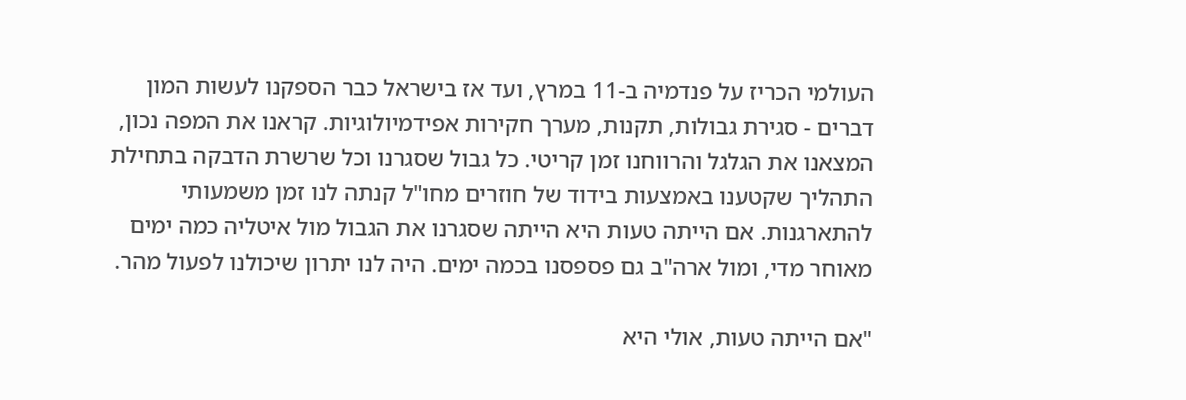העולמי הכריז על פנדמיה ב-11 במרץ, ועד אז בישראל כבר הספקנו לעשות המון דברים - סגירת גבולות, תקנות, מערך חקירות אפידמיולוגיות. קראנו את המפה נכון, המצאנו את הגלגל והרווחנו זמן קריטי. כל גבול שסגרנו וכל שרשרת הדבקה בתחילת התהליך שקטענו באמצעות בידוד של חוזרים מחו"ל קנתה לנו זמן משמעותי להתארגנות. אם הייתה טעות היא הייתה שסגרנו את הגבול מול איטליה כמה ימים מאוחר מדי, ומול ארה"ב גם פספסנו בכמה ימים. היה לנו יתרון שיכולנו לפעול מהר.

"אם הייתה טעות, אולי היא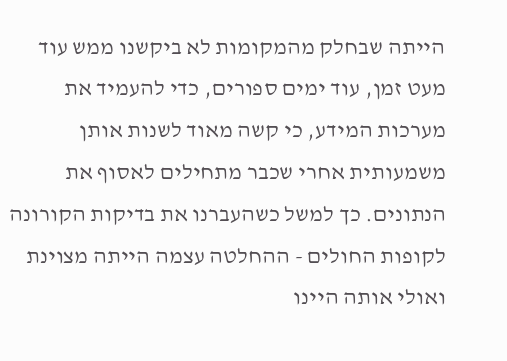הייתה שבחלק מהמקומות לא ביקשנו ממש עוד מעט זמן, עוד ימים ספורים, כדי להעמיד את מערכות המידע, כי קשה מאוד לשנות אותן משמעותית אחרי שכבר מתחילים לאסוף את הנתונים. כך למשל כשהעברנו את בדיקות הקורונה לקופות החולים - ההחלטה עצמה הייתה מצוינת ואולי אותה היינו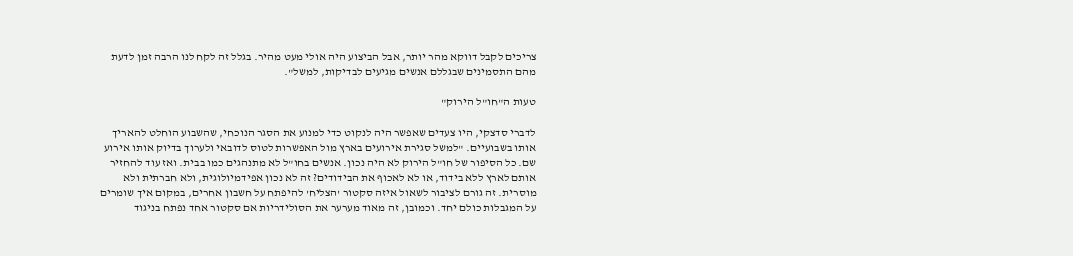צריכים לקבל דווקא מהר יותר, אבל הביצוע היה אולי מעט מהיר. בגלל זה לקח לנו הרבה זמן לדעת מהם התסמינים שבגללם אנשים מגיעים לבדיקות, למשל".

טעות ה"חו"ל הירוק"

לדברי סדצקי, היו צעדים שאפשר היה לנקוט כדי למנוע את הסגר הנוכחי, שהשבוע הוחלט להאריך אותו בשבועיים. "למשל סגירת אירועים בארץ מול האפשרות לטוס לדובאי ולערוך בדיוק אותו אירוע שם. כל הסיפור של חו"ל הירוק לא היה נכון. אנשים בחו"ל לא מתנהגים כמו בבית. ואז עוד להחזיר אותם לארץ ללא בידוד, או לא לאכוף את הבידודים? זה לא נכון אפידמיולוגית, ולא חברתית ולא מוסרית. זה גורם לציבור לשאול איזה סקטור 'הצליח' להיפתח על חשבון אחרים, במקום איך שומרים על המגבלות כולם יחד. וכמובן, זה מאוד מערער את הסולידריות אם סקטור אחד נפתח בניגוד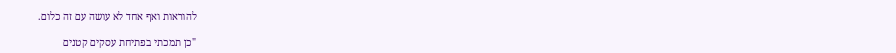להוראות ואף אחד לא עושה עם זה כלום.

"כן תמכתי בפתיחת עסקים קטנים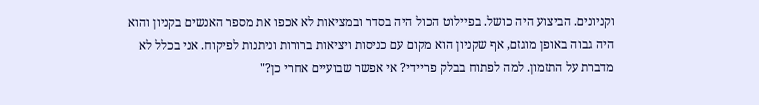וקניונים. הביצוע היה כושל. בפיילוט הכול היה בסדר ובמציאות לא אכפו את מספר האנשים בקניון והוא היה גבוה באופן מוגזם, אף שקניון הוא מקום עם כניסות ויציאות ברורות וניתנות לפיקוח. אני בכלל לא מדברת על התזמון. למה לפתוח בבלק פריידי? אי אפשר שבועיים אחרי כן?"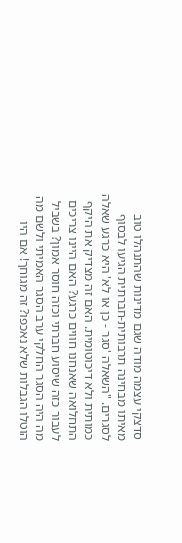סדצקי עצמה מודה שגם מדינות שהתנהלו טוב מאיתו מבחינה תרבותית-חברתית הגיעו לבסוף לסגרים. "השאלה 'סגר - כן או לא' היא כרגע שאלה כמותית ולא דיכוטומית. האם זה מצדיק את היקף התחלואה שאנחנו חווים כרגע? האם היינו צריכים לעבור כזה שיסוע חברתי וכזה חוסר אמון? בשביל מה היה הסגר החלקי ערב הסגר האמיתי ולשם מה הוטלו הגבלות שלא נאכפו? זה מגוחך! אם היו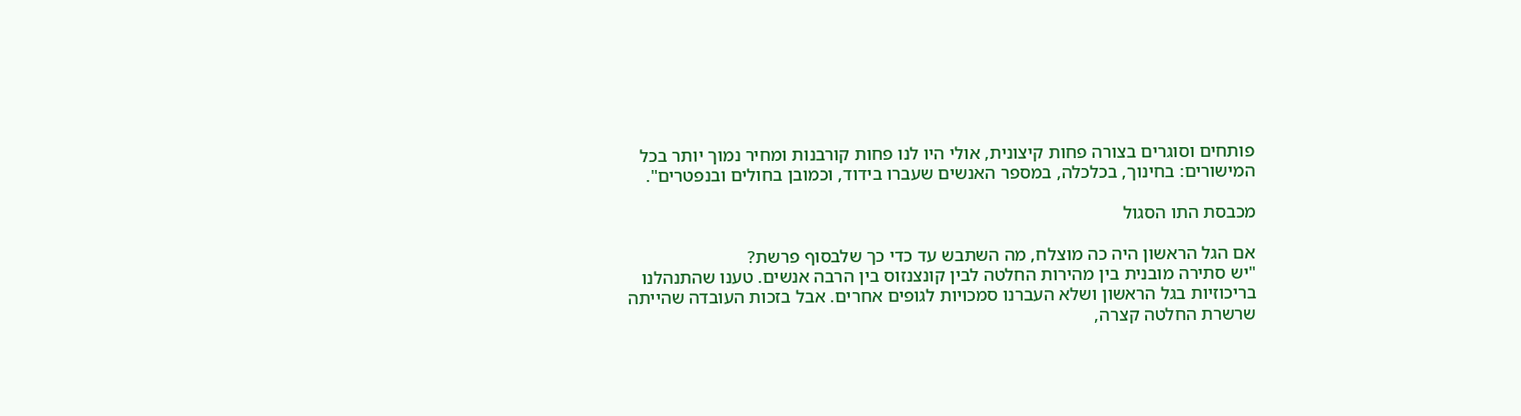פותחים וסוגרים בצורה פחות קיצונית, אולי היו לנו פחות קורבנות ומחיר נמוך יותר בכל המישורים: בחינוך, בכלכלה, במספר האנשים שעברו בידוד, וכמובן בחולים ובנפטרים".

מכבסת התו הסגול

אם הגל הראשון היה כה מוצלח, מה השתבש עד כדי כך שלבסוף פרשת?
"יש סתירה מובנית בין מהירות החלטה לבין קונצנזוס בין הרבה אנשים. טענו שהתנהלנו בריכוזיות בגל הראשון ושלא העברנו סמכויות לגופים אחרים. אבל בזכות העובדה שהייתה שרשרת החלטה קצרה,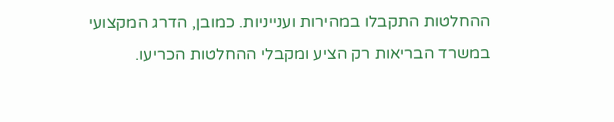ההחלטות התקבלו במהירות וענייניות. כמובן, הדרג המקצועי במשרד הבריאות רק הציע ומקבלי ההחלטות הכריעו.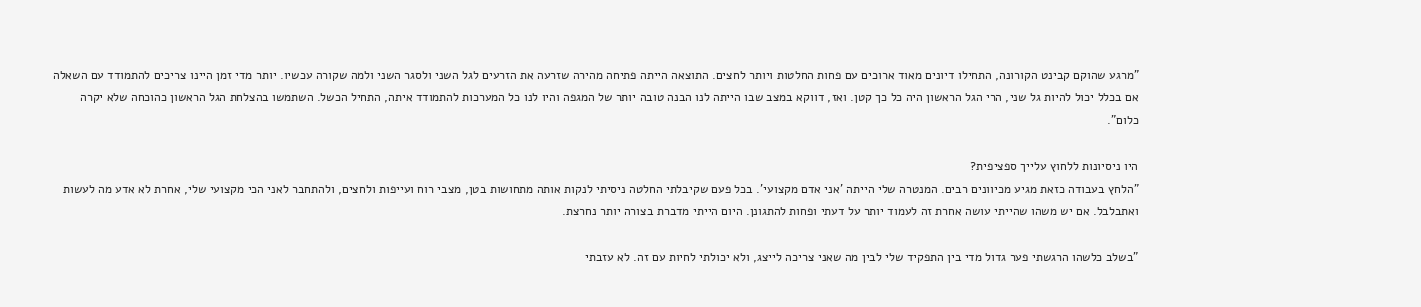"מרגע שהוקם קבינט הקורונה, התחילו דיונים מאוד ארוכים עם פחות החלטות ויותר לחצים. התוצאה הייתה פתיחה מהירה שזרעה את הזרעים לגל השני ולסגר השני ולמה שקורה עכשיו. יותר מדי זמן היינו צריכים להתמודד עם השאלה אם בכלל יכול להיות גל שני, הרי הגל הראשון היה כל כך קטן. ואז, דווקא במצב שבו הייתה לנו הבנה טובה יותר של המגפה והיו לנו כל המערכות להתמודד איתה, התחיל הכשל. השתמשו בהצלחת הגל הראשון כהוכחה שלא יקרה כלום".

היו ניסיונות ללחוץ עלייך ספציפית?
"הלחץ בעבודה כזאת מגיע מכיוונים רבים. המנטרה שלי הייתה 'אני אדם מקצועי'. בכל פעם שקיבלתי החלטה ניסיתי לנקות אותה מתחושות בטן, מצבי רוח ועייפות ולחצים, ולהתחבר לאני הכי מקצועי שלי, אחרת לא אדע מה לעשות ואתבלבל. אם יש משהו שהייתי עושה אחרת זה לעמוד יותר על דעתי ופחות להתגונן. היום הייתי מדברת בצורה יותר נחרצת.

"בשלב כלשהו הרגשתי פער גדול מדי בין התפקיד שלי לבין מה שאני צריכה לייצג, ולא יכולתי לחיות עם זה. לא עזבתי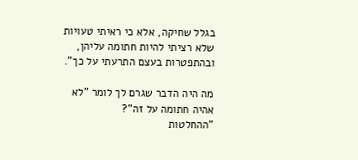בגלל שחיקה, אלא כי ראיתי טעויות שלא רציתי להיות חתומה עליהן, ובהתפטרות בעצם התרעתי על כך".

מה היה הדבר שגרם לך לומר "לא אהיה חתומה על זה"?
"ההחלטות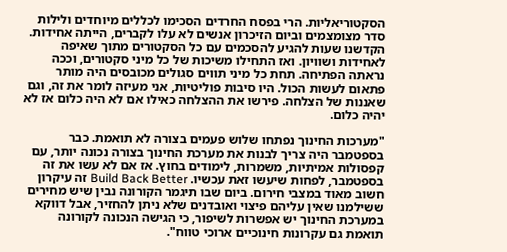הסקטוריאליות. הרי בפסח החרדים הסכימו לכללים מיוחדים ולילות סדר מצומצמים וביום הזיכרון אנשים לא עלו לקברים, הייתה אחידות. הקדשנו שעות להגיע להסכמים עם כל הסקטורים מתוך שאיפה לאחידות ושוויון. ואז התחילו משיכות של כל מיני סקטורים, וככה נראתה הפתיחה. תחת כל מיני תווים סגולים מכובסים היה מותר פתאום לעשות הכול. היו סיבות פוליטיות, אני מעיזה לומר את זה, וגם שאננות של הצלחה. פירשו את ההצלחה כאילו אם לא היה כלום אז לא יהיה כלום.

"מערכות החינוך נפתחו שלוש פעמים בצורה לא תואמת. כבר בספטמבר היה צריך לבנות את מערכת החינוך בצורה נכונה יותר, עם קפסולות אמיתיות, משמרות, לימודים בחוץ. אז אם לא עשו את זה בספטמבר, לפחות שיעשו זאת עכשיו. Build Back Better זה עיקרון חשוב מאוד במצבי חירום. ביום שבו תיגמר הקורונה נבין שיש מחירים ששילמנו שאין עליהם פיצוי ואובדנים שלא ניתן להחזיר, אבל דווקא במערכת החינוך יש אפשרות לשיפור, כי הגישה הנכונה לקורונה תואמת גם עקרונות חינוכיים ארוכי טווח".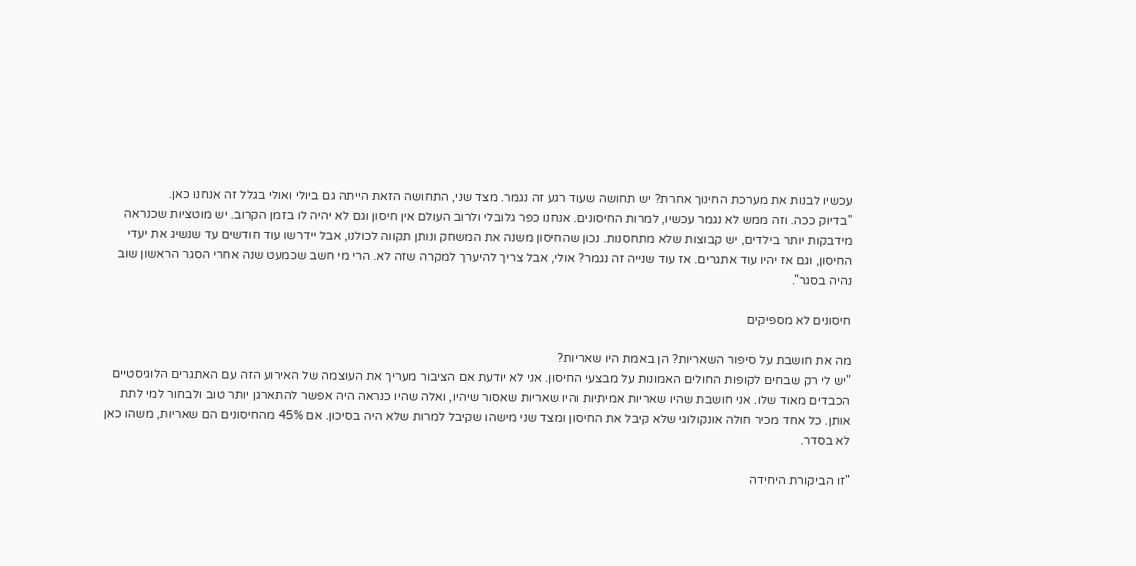עכשיו לבנות את מערכת החינוך אחרת? יש תחושה שעוד רגע זה נגמר. מצד שני, התחושה הזאת הייתה גם ביולי ואולי בגלל זה אנחנו כאן.
"בדיוק ככה. וזה ממש לא נגמר עכשיו, למרות החיסונים. אנחנו כפר גלובלי ולרוב העולם אין חיסון וגם לא יהיה לו בזמן הקרוב. יש מוטציות שכנראה מידבקות יותר בילדים, יש קבוצות שלא מתחסנות. נכון שהחיסון משנה את המשחק ונותן תקווה לכולנו, אבל יידרשו עוד חודשים עד שנשיג את יעדי החיסון, וגם אז יהיו עוד אתגרים. אז עוד שנייה זה נגמר? אולי, אבל צריך להיערך למקרה שזה לא. הרי מי חשב שכמעט שנה אחרי הסגר הראשון שוב נהיה בסגר".

חיסונים לא מספיקים

מה את חושבת על סיפור השאריות? הן באמת היו שאריות?
"יש לי רק שבחים לקופות החולים האמונות על מבצעי החיסון. אני לא יודעת אם הציבור מעריך את העוצמה של האירוע הזה עם האתגרים הלוגיסטיים הכבדים מאוד שלו. אני חושבת שהיו שאריות אמיתיות והיו שאריות שאסור שיהיו, ואלה שהיו כנראה היה אפשר להתארגן יותר טוב ולבחור למי לתת אותן. כל אחד מכיר חולה אונקולוגי שלא קיבל את החיסון ומצד שני מישהו שקיבל למרות שלא היה בסיכון. אם 45% מהחיסונים הם שאריות, משהו כאן לא בסדר.

"זו הביקורת היחידה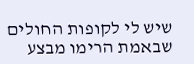שיש לי לקופות החולים שבאמת הרימו מבצע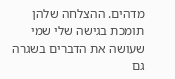מדהים. ההצלחה שלהן תומכת בגישה שלי שמי שעושה את הדברים בשגרה גם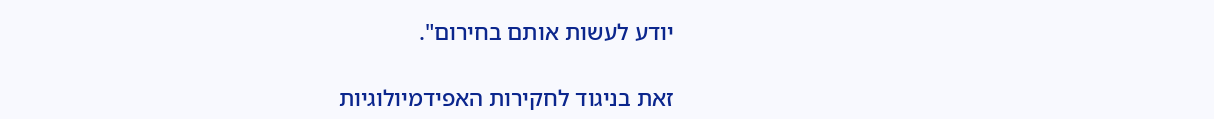יודע לעשות אותם בחירום".

זאת בניגוד לחקירות האפידמיולוגיות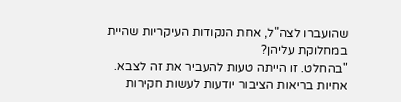שהועברו לצה"ל, אחת הנקודות העיקריות שהיית במחלוקת עליהן?
"בהחלט. זו הייתה טעות להעביר את זה לצבא. אחיות בריאות הציבור יודעות לעשות חקירות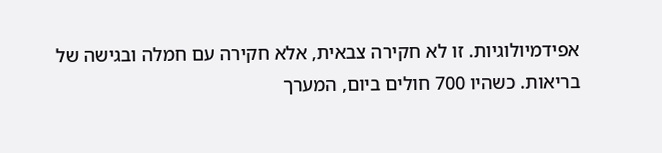אפידמיולוגיות. זו לא חקירה צבאית, אלא חקירה עם חמלה ובגישה של בריאות. כשהיו 700 חולים ביום, המערך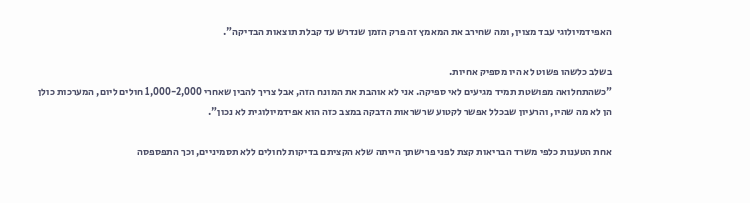האפידמיולוגי עבד מצוין, ומה שחירב את המאמץ זה פרק הזמן שנדרש עד קבלת תוצאות הבדיקה".

בשלב כלשהו פשוט לא היו מספיק אחיות.
"כשהתחלואה מפושטת תמיד מגיעים לאי ספיקה. אני לא אוהבת את המונח הזה, אבל צריך להבין שאחרי 1,000-2,000 חולים ליום, המערכות כולן הן לא מה שהיו, והרעיון שבכלל אפשר לקטוע שרשראות הדבקה במצב כזה הוא אפידמיולוגית לא נכון".

אחת הטענות כלפי משרד הבריאות קצת לפני פרישתך הייתה שלא הקציתם בדיקות לחולים ללא תסמיניים, וכך התפספסה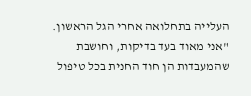העלייה בתחלואה אחרי הגל הראשון.
"אני מאוד בעד בדיקות, וחושבת שהמעבדות הן חוד החנית בכל טיפול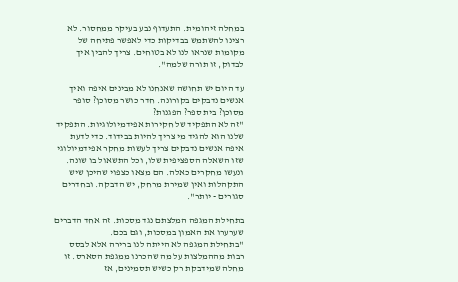במחלה זיהומית. התעדוף נבע בעיקר ממחסור. לא רצינו להשתמש בבדיקות כדי לאפשר פתיחה של מקומות שנראו לנו לא בטוחים. צריך להבין איך לבדוק, זו תורה שלמה".

עד היום יש תחושה שאנחנו לא מבינים איפה ואיך אנשים נדבקים בקורונה. חדר כושר מסוכן? סופר מסוכן? בית ספר? הפגנות?
"זה לא התפקיד של חקירות אפידמיולוגיות. התפקיד שלנו הוא להגיד מי צריך להיות בבידוד. כדי לדעת איפה אנשים נדבקים צריך לעשות מחקר אפידמיולוגי שזו השאלה הספציפית שלו, וכל התשאול בו שונה. ונעשו מחקרים כאלה. הם מצאו כצפוי שהיכן שיש התקהלות ואין שמירת מרחק, יש הדבקה. ובחדרים סגורים - יותר".

בתחילת המגפה המלצתם נגד מסכות. זה אחד הדברים שערערו את האמון במסכות, וגם בכם.
"בתחילת המגפה לא הייתה לנו ברירה אלא לבסס רבות מההמלצות על מה שהכרנו ממגפת הסארס. זו מחלה שמידבקת רק כשיש תסמינים, אז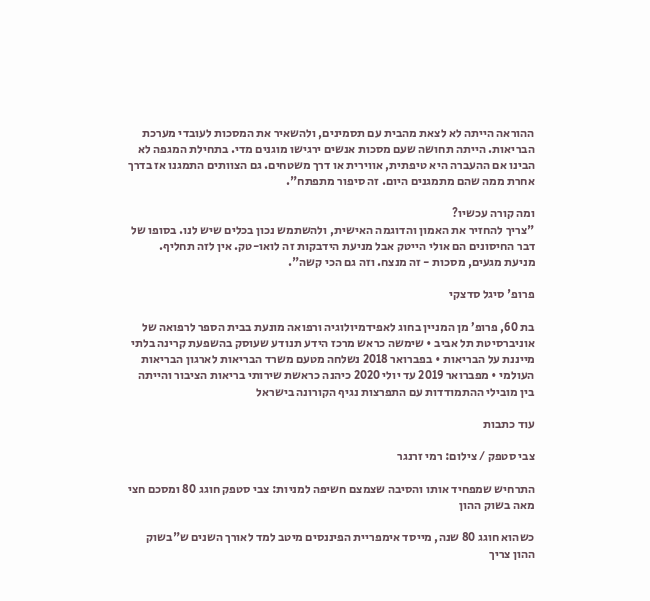ההוראה הייתה לא לצאת מהבית עם תסמינים, ולהשאיר את המסכות לעובדי מערכת הבריאות. הייתה תחושה שעם מסכות אנשים ירגישו מוגנים מדי. בתחילת המגפה לא הבינו אם ההעברה היא טיפתית, אווירית או דרך משטחים. גם הצוותים התמגנו אז בדרך אחרת ממה שהם מתמגנים היום. זה סיפור מתפתח".

ומה קורה עכשיו?
"צריך להחזיר את האמון והדוגמה האישית, ולהשתמש נכון בכלים שיש לנו. בסופו של דבר החיסונים הם אולי הייטק אבל מניעת הידבקות זה לואו-טק. אין לזה תחליף. מניעת מגעים, מסכות - זה מנצח. וזה גם הכי קשה".

פרופ' סיגל סדצקי

בת 60, פרופ’ מן המניין בחוג לאפידמיולוגיה ורפואה מונעת בבית הספר לרפואה של אוניברסיטת תל אביב • שימשה כראש מרכז הידע תנודע שעוסק בהשפעת קרינה בלתי מייננת על הבריאות • בפברואר 2018 נשלחה מטעם משרד הבריאות לארגון הבריאות העולמי • מפברואר 2019 עד יולי 2020 כיהנה כראשת שירותי בריאות הציבור והייתה בין מובילי ההתמודדות עם התפרצות נגיף הקורונה בישראל

עוד כתבות

צבי סטפק / צילום: רמי זרנגר

התרחיש שמפחיד אותו והסיבה שצמצם חשיפה למניות: צבי סטפק חוגג 80 ומסכם חצי מאה בשוק ההון

כשהוא חוגג 80 שנה, מייסד אימפריית הפיננסים מיטב למד לאורך השנים ש"בשוק ההון צריך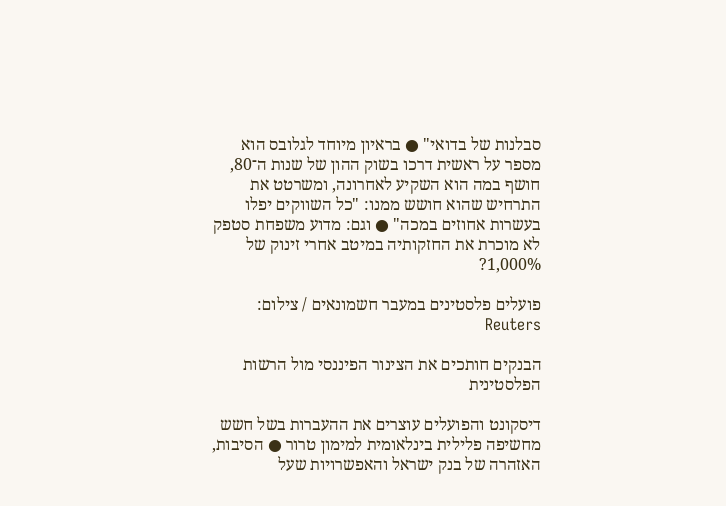סבלנות של בדואי" ● בראיון מיוחד לגלובס הוא מספר על ראשית דרכו בשוק ההון של שנות ה־80, חושף במה הוא השקיע לאחרונה, ומשרטט את התרחיש שהוא חושש ממנו: "כל השווקים יפלו בעשרות אחוזים במכה" ● וגם: מדוע משפחת סטפק לא מוכרת את החזקותיה במיטב אחרי זינוק של 1,000%?

פועלים פלסטינים במעבר חשמונאים / צילום: Reuters

הבנקים חותכים את הצינור הפיננסי מול הרשות הפלסטינית

דיסקונט והפועלים עוצרים את ההעברות בשל חשש מחשיפה פלילית בינלאומית למימון טרור ● הסיבות, האזהרה של בנק ישראל והאפשרויות שעל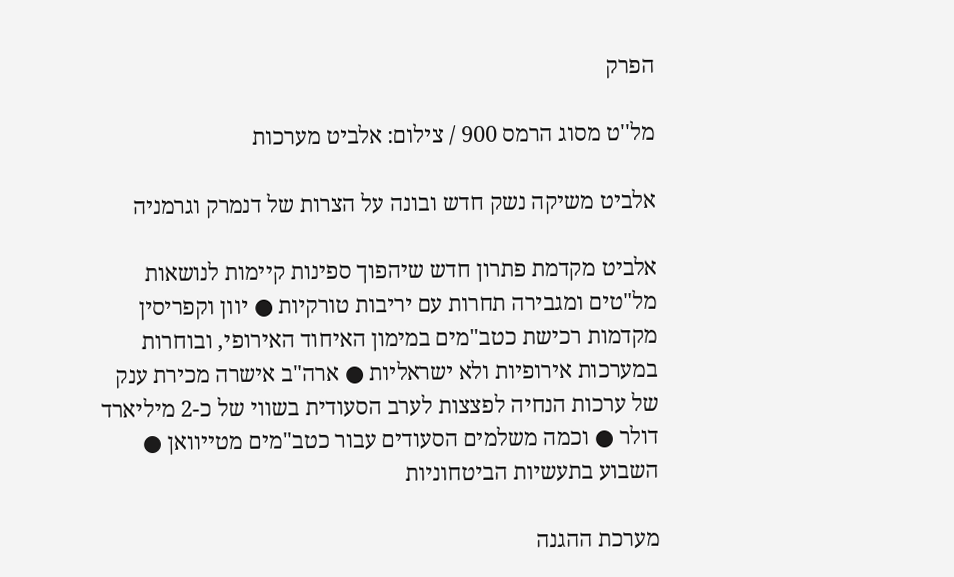הפרק

מל''ט מסוג הרמס 900 / צילום: אלביט מערכות

אלביט משיקה נשק חדש ובונה על הצרות של דנמרק וגרמניה

אלביט מקדמת פתרון חדש שיהפוך ספינות קיימות לנושאות מל"טים ומגבירה תחרות עם יריבות טורקיות ● יוון וקפריסין מקדמות רכישת כטב"מים במימון האיחוד האירופי, ובוחרות במערכות אירופיות ולא ישראליות ● ארה"ב אישרה מכירת ענק של ערכות הנחיה לפצצות לערב הסעודית בשווי של כ-2 מיליארד דולר ● וכמה משלמים הסעודים עבור כטב"מים מטייוואן ● השבוע בתעשיות הביטחוניות

מערכת ההגנה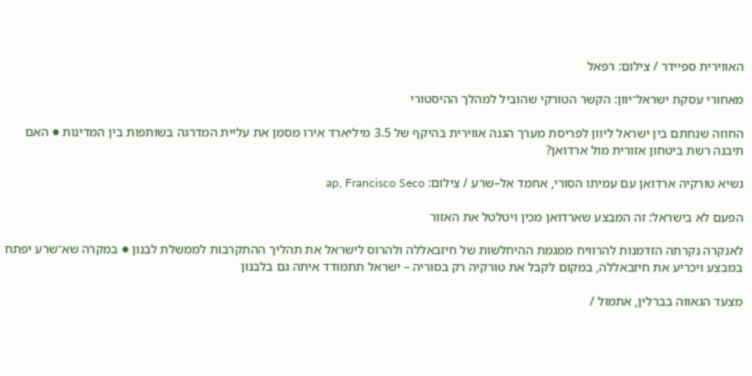האווירית ספיידר / צילום: רפאל

מאחורי עסקת ישראל־יוון: הקשר הטורקי שהוביל למהלך ההיסטורי

החוזה שנחתם בין ישראל ליוון לפריסת מערך הגנה אווירית בהיקף של 3.5 מיליארד אירו מסמן את עליית המדרגה בשותפות בין המדינות ● האם תיבנה רשת ביטחון אזורית מול ארדואן?

נשיא טורקיה ארדואן עם עמיתו הסורי, אחמד אל–שרע / צילום: ap, Francisco Seco

הפעם לא בישראל: זה המבצע שארדואן מכין ויטלטל את האזור

לאנקרה נקרתה הזדמנות להרוויח ממגמת ההיחלשות של חיזבאללה ולהרוס לישראל את תהליך ההתקרבות לממשלת לבנון ● במקרה שא־שרע יפתח במבצע ויכריע את חיזבאללה, במקום לקבל את טורקיה רק בסוריה – ישראל תתמודד איתה גם בלבנון

מצעד הגאווה בברלין, אתמול /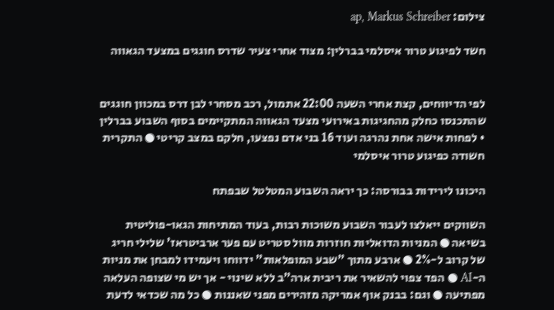צילום: ap, Markus Schreiber

חשד לפיגוע טרור איסלמי בברלין: מצוד אחרי צעיר שדרס חוגגים במצעד הגאווה


לפי הדיווחים, קצת אחרי השעה 22:00 אתמול, רכב מסחרי לבן דרס במכוון חוגגים שהתכנסו כחלק מהחגיגות באירועי מצעד הגאווה המתקיימים בסוף השבוע בברלין • לפחות אישה אחת נהרגה ועוד 16 בני אדם נפצעו, חלקם במצב קריטי ● התקרית חשודה כפיגוע טרור איסלמי

היכונו לירידות בבורסה: כך יראה השבוע המטלטל שבפתח

השווקים ייאלצו לעבור השבוע משוכות רבות, בעוד המתיחות הגאו-פוליטית בשיאה ● המניות הדואליות חוזרות מוול סטריט עם פער ארביטראז' שלילי חריג של קרוב ל-2% ● ארבע מתוך "שבע המופלאות" ידווחו ויעמידו למבחן את מניות ה-AI ● הפד צפוי להשאיר את ריבית ארה"ב ללא שינוי - אך יש מי שצופה העלאה מפתיעה ● וגם: בבנק אוף אמריקה מזהירים מפני שאננות ● כל מה שכדאי לדעת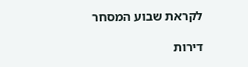לקראת שבוע המסחר

דירות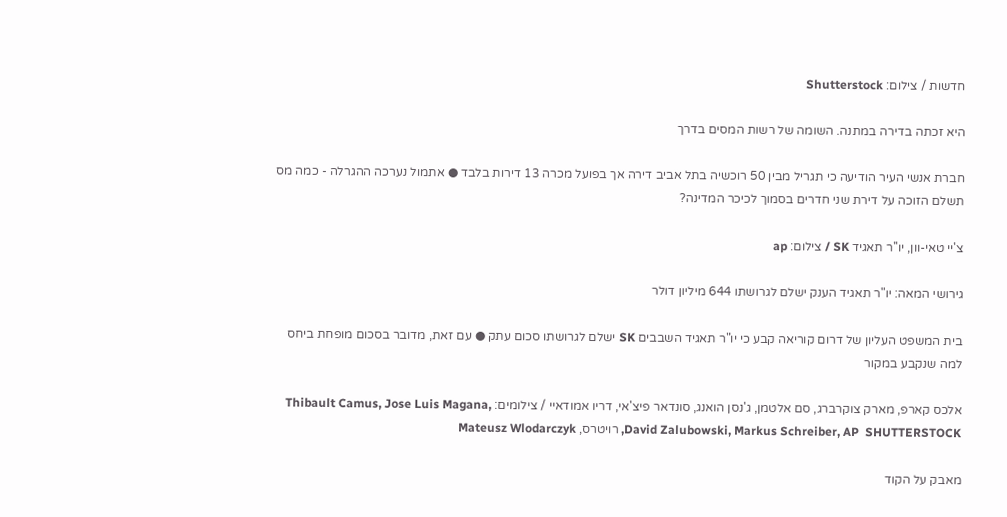חדשות / צילום: Shutterstock

היא זכתה בדירה במתנה. השומה של רשות המסים בדרך

חברת אנשי העיר הודיעה כי תגריל מבין 50 רוכשיה בתל אביב דירה אך בפועל מכרה 13 דירות בלבד ● אתמול נערכה ההגרלה - כמה מס תשלם הזוכה על דירת שני חדרים בסמוך לכיכר המדינה?

צ'יי טאי-וון, יו''ר תאגיד SK / צילום: ap

גירושי המאה: יו"ר תאגיד הענק ישלם לגרושתו 644 מיליון דולר

בית המשפט העליון של דרום קוריאה קבע כי יו"ר תאגיד השבבים SK ישלם לגרושתו סכום עתק ● עם זאת, מדובר בסכום מופחת ביחס למה שנקבע במקור

אלכס קארפ, מארק צוקרברג, סם אלטמן, ג'נסן הואנג, סונדאר פיצ'אי, דריו אמודאיי / צילומים: Thibault Camus, Jose Luis Magana, David Zalubowski, Markus Schreiber, AP  SHUTTERSTOCK, רויטרס, Mateusz Wlodarczyk

מאבק על הקוד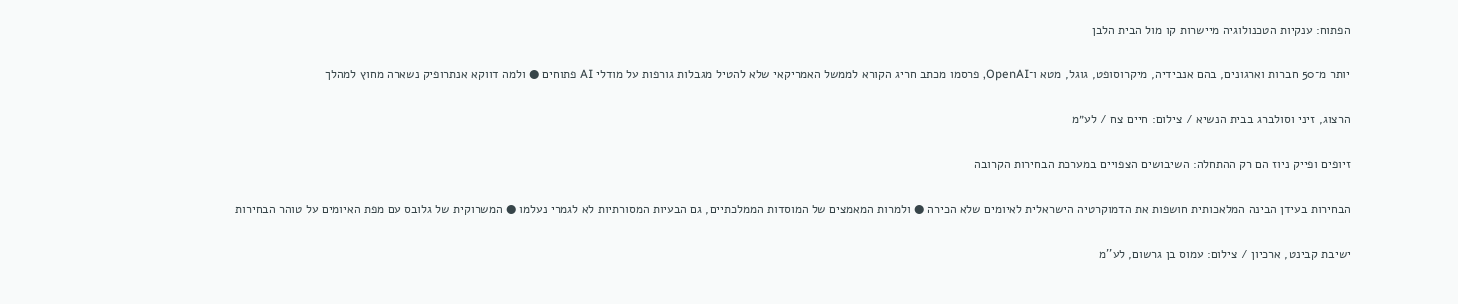הפתוח: ענקיות הטכנולוגיה מיישרות קו מול הבית הלבן

יותר מ־50 חברות וארגונים, בהם אנבידיה, מיקרוסופט, גוגל, מטא ו־OpenAI, פרסמו מכתב חריג הקורא לממשל האמריקאי שלא להטיל מגבלות גורפות על מודלי AI פתוחים ● ולמה דווקא אנתרופיק נשארה מחוץ למהלך

הרצוג, זיני וסולברג בבית הנשיא / צילום: חיים צח / לע״מ

זיופים ופייק ניוז הם רק ההתחלה: השיבושים הצפויים במערכת הבחירות הקרובה

הבחירות בעידן הבינה המלאכותית חושפות את הדמוקרטיה הישראלית לאיומים שלא הכירה ● ולמרות המאמצים של המוסדות הממלכתיים, גם הבעיות המסורתיות לא לגמרי נעלמו ● המשרוקית של גלובס עם מפת האיומים על טוהר הבחירות

ישיבת קבינט, ארכיון / צילום: עמוס בן גרשום, לע''מ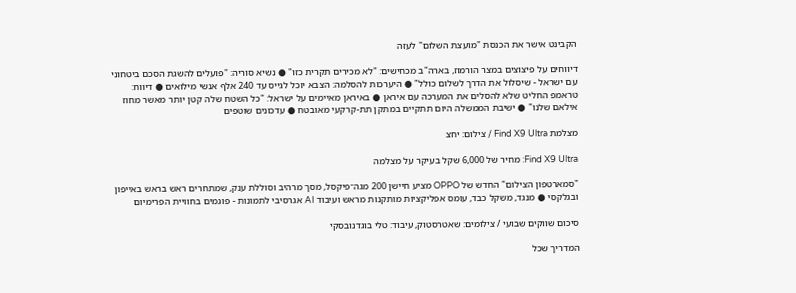הקבינט אישר את הכנסת "מועצת השלום" לעזה

דיווחים על פיצוצים במצר הורמוז, בארה"ב מכחישים: "לא מכירים תקרית כזו" ● נשיא סוריה: "פועלים להשגת הסכם ביטחוני עם ישראל - שיסלול את הדרך לשלום כולל" ● היערכות להסלמה: הצבא יוכל לגייס עד 240 אלף אנשי מילואים ● דיווח: טראמפ החליט שלא להסלים את המערכה עם איראן ● באיראן מאיימים על ישראל: "כל השטח שלה קטן יותר מאשר מחוז אילאם שלנו" ● ישיבת הממשלה היום תתקיים במתקן תת-קרקעי מאובטח ● עדכונים שוטפים

מצלמת Find X9 Ultra / צילום: יחצ

Find X9 Ultra: מחיר של 6,000 שקל בעיקר על מצלמה

"סמארטפון הצילום" החדש של OPPO מציע חיישן 200 מגה־פיקסל, מסך מרהיב וסוללת ענק, שמתחרים ראש בראש באייפון ובגלקסי ● מנגד, משקל כבד, עומס אפליקציות מותקנות מראש ועיבוד AI אגרסיבי לתמונות - פוגמים בחוויית הפרימיום

סיכום שווקים שבועי / צילומים: שאטרסטוק, עיבוד: טלי בוגדנובסקי

המדריך שכל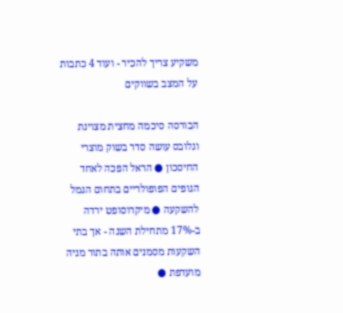משקיע צריך להכיר - ועוד 4 כתבות על המצב בשווקים

הבורסה סיכמה מחצית מצוינת וגלובס עושה סדר בשוק מוצרי החיסכון ● הראל הפכה לאחד הגופים הפופולריים בתחום הגמל להשקעה ● מיקרוסופט ירדה ב-17% מתחילת השנה - אך בתי השקעות מסמנים אותה בתור מניה מועדפת ●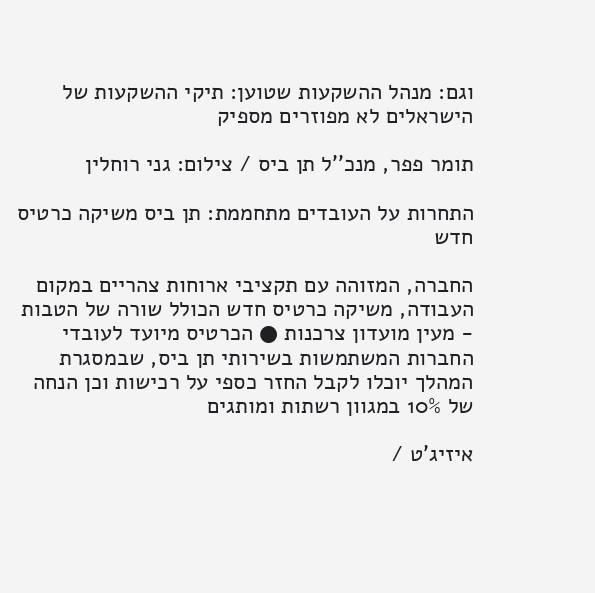וגם: מנהל ההשקעות שטוען: תיקי ההשקעות של הישראלים לא מפוזרים מספיק

תומר פפר, מנכ''ל תן ביס / צילום: גני רוחלין

התחרות על העובדים מתחממת: תן ביס משיקה כרטיס חדש

החברה, המזוהה עם תקציבי ארוחות צהריים במקום העבודה, משיקה כרטיס חדש הכולל שורה של הטבות - מעין מועדון צרכנות ● הכרטיס מיועד לעובדי החברות המשתמשות בשירותי תן ביס, שבמסגרת המהלך יוכלו לקבל החזר כספי על רכישות וכן הנחה של 10% במגוון רשתות ומותגים

איזיג'ט /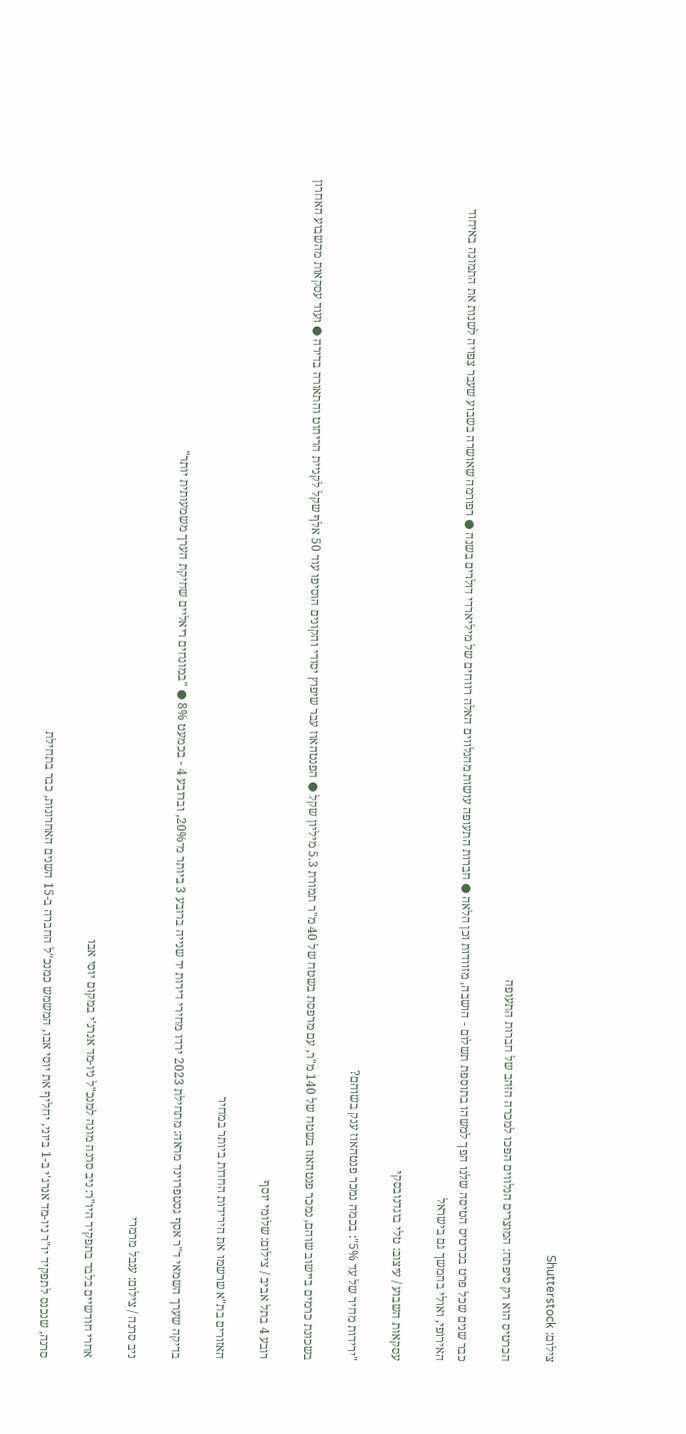צילום: Shutterstock

הכרטיס הוא רק סיפתח: המוצרים הנלווים הפכו למכרה הזהב של חברות התעופה

כבר שנים שכל פרט בכרטיס הטיסה שלנו הפך למשהו בתוספת תשלום - הושבה, מזוודות וכן הלאה ● חברות התעופה עושות מהנלווים האלה רווחים של מיליארדי דולרים בשנה ● רפורמה שאושרה בשבוע שעבר צפויה לשנות את התמונה באיחוד האירופי, ואולי בהמשך גם בישראל

עסקאות השבוע / עיצוב: טלי בוגדנובסקי

"ירידות מחיר של עד 5%": בכמה נמכר פנטהאוז ענק בשוהם?

בשכונת כרמים ביישוב שוהם, נמכר פנטהאוז בשטח של 140 מ"ר, עם מרפסת בשטח של 40 מ"ר תמורת 5.3 מיליון שקל ● הפנטהאוז עבר שיפוץ יסודי והקונים הוסיפו עוד 50 אלף שקל לקניית הריהוט והתאורה בדירה ● ועוד עסקאות מהשבוע האחרון

רובע 4 בתל אביב / צילום: שלומי יוסף

האזורים בת"א שרשמו את הירידות החדות ביותר במחיר

בדיקה שערך השמאי ד"ר אסף גסטפרוינד מראה: מתחילת 2023 ירדו מחירי דירות יד שנייה ברובע 3 ביותר מ־20%, וברובע 4 - בכמעט 8% ● "במונחים ריאליים שחיקת הערך משמעותית יותר"

ניב סרנה / צילום: ענבל מרמרי

אחרי חודשיים בלבד בתפקיד היו"ר: ניב סרנה מונה למנכ"ל ניו-מד אנרג'י במקום יוסי אבו

סרנה, שנכנס לתפקיד יו"ר ניו-מד אנרג'י ב-1 ביוני, יחליף את יוסי אבו, המשמש כמנכ"ל החברה ב-15 השנים האחרונות, כבר בתחילת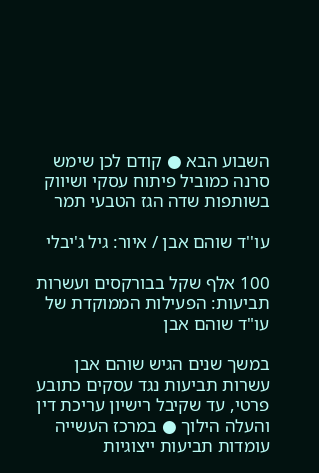השבוע הבא ● קודם לכן שימש סרנה כמוביל פיתוח עסקי ושיווק בשותפות שדה הגז הטבעי תמר

עו''ד שוהם אבן / איור: גיל ג'יבלי

100 אלף שקל בבורקסים ועשרות תביעות: הפעילות הממוקדת של עו"ד שוהם אבן

במשך שנים הגיש שוהם אבן עשרות תביעות נגד עסקים כתובע פרטי, עד שקיבל רישיון עריכת דין והעלה הילוך ● במרכז העשייה עומדות תביעות ייצוגיות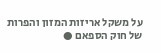על משקל אריזות המזון והפרות של חוק הספאם ●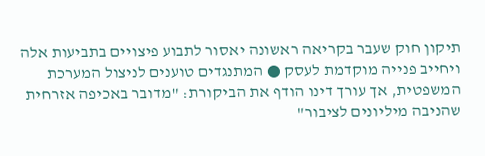תיקון חוק שעבר בקריאה ראשונה יאסור לתבוע פיצויים בתביעות אלה ויחייב פנייה מוקדמת לעסק ● המתנגדים טוענים לניצול המערכת המשפטית, אך עורך דינו הודף את הביקורת: "מדובר באכיפה אזרחית שהניבה מיליונים לציבור"